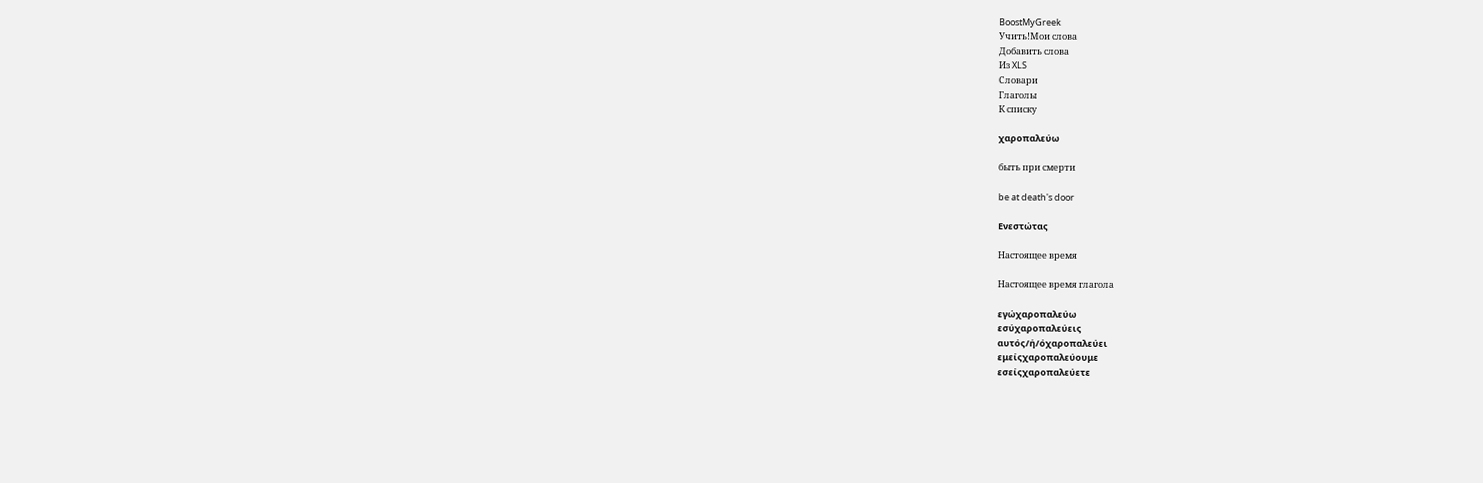BoostMyGreek
Учить!Мои слова
Добавить слова
Из XLS
Словари
Глаголы
К списку

χαροπαλεύω

быть при смерти

be at death's door

Ενεστώτας

Настоящее время

Настоящее время глагола

εγώχαροπαλεύω
εσύχαροπαλεύεις
αυτός/ή/όχαροπαλεύει
εμείςχαροπαλεύουμε
εσείςχαροπαλεύετε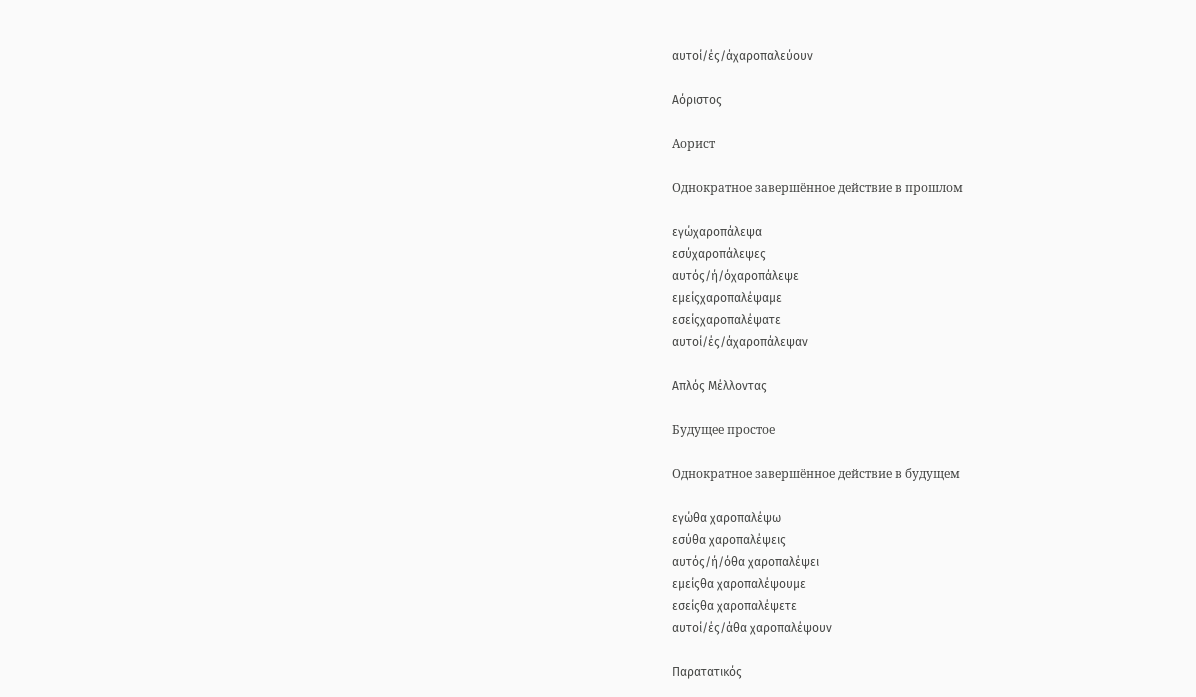αυτοί/ές/άχαροπαλεύουν

Αόριστος

Аорист

Однократное завершённое действие в прошлом

εγώχαροπάλεψα
εσύχαροπάλεψες
αυτός/ή/όχαροπάλεψε
εμείςχαροπαλέψαμε
εσείςχαροπαλέψατε
αυτοί/ές/άχαροπάλεψαν

Απλός Μέλλοντας

Будущее простое

Однократное завершённое действие в будущем

εγώθα χαροπαλέψω
εσύθα χαροπαλέψεις
αυτός/ή/όθα χαροπαλέψει
εμείςθα χαροπαλέψουμε
εσείςθα χαροπαλέψετε
αυτοί/ές/άθα χαροπαλέψουν

Παρατατικός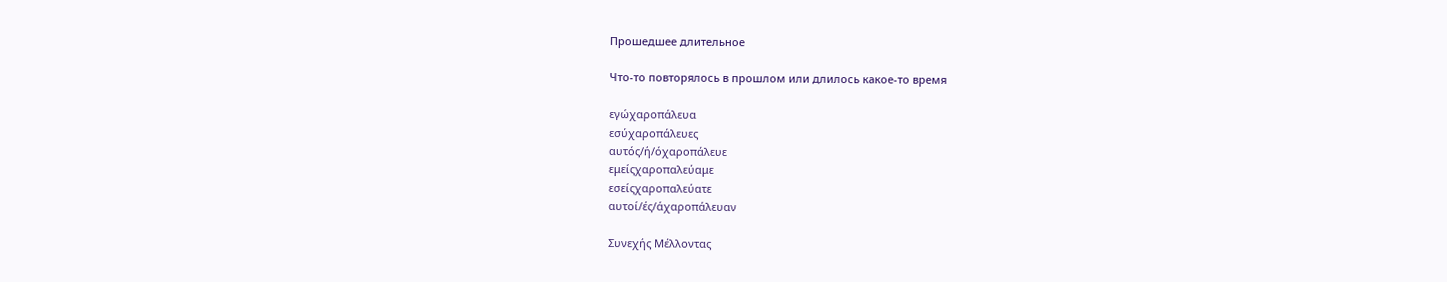Прошедшее длительное

Что-то повторялось в прошлом или длилось какое-то время

εγώχαροπάλευα
εσύχαροπάλευες
αυτός/ή/όχαροπάλευε
εμείςχαροπαλεύαμε
εσείςχαροπαλεύατε
αυτοί/ές/άχαροπάλευαν

Συνεχής Μέλλοντας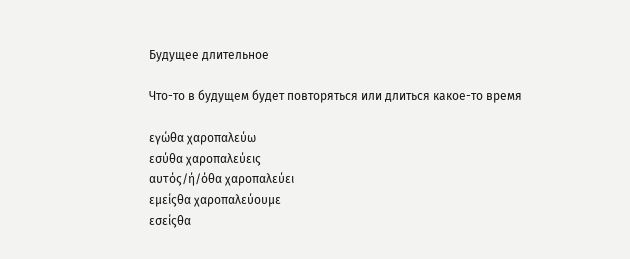Будущее длительное

Что-то в будущем будет повторяться или длиться какое-то время

εγώθα χαροπαλεύω
εσύθα χαροπαλεύεις
αυτός/ή/όθα χαροπαλεύει
εμείςθα χαροπαλεύουμε
εσείςθα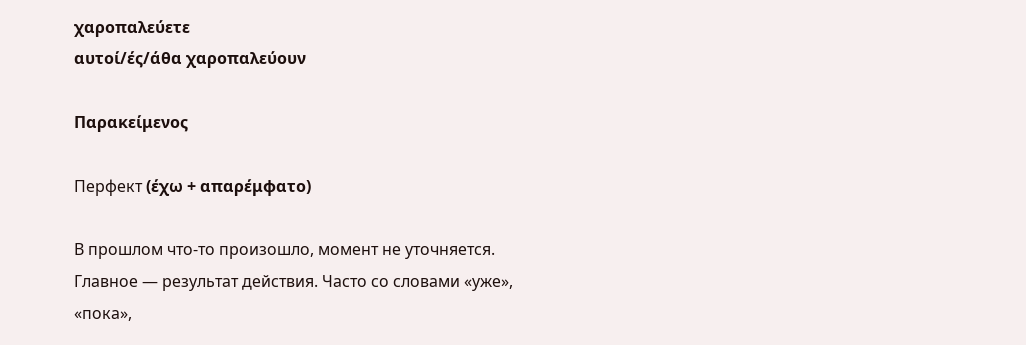χαροπαλεύετε
αυτοί/ές/άθα χαροπαλεύουν

Παρακείμενος

Перфект (έχω + απαρέμφατο)

В прошлом что-то произошло, момент не уточняется. Главное — результат действия. Часто со словами «уже», «пока»,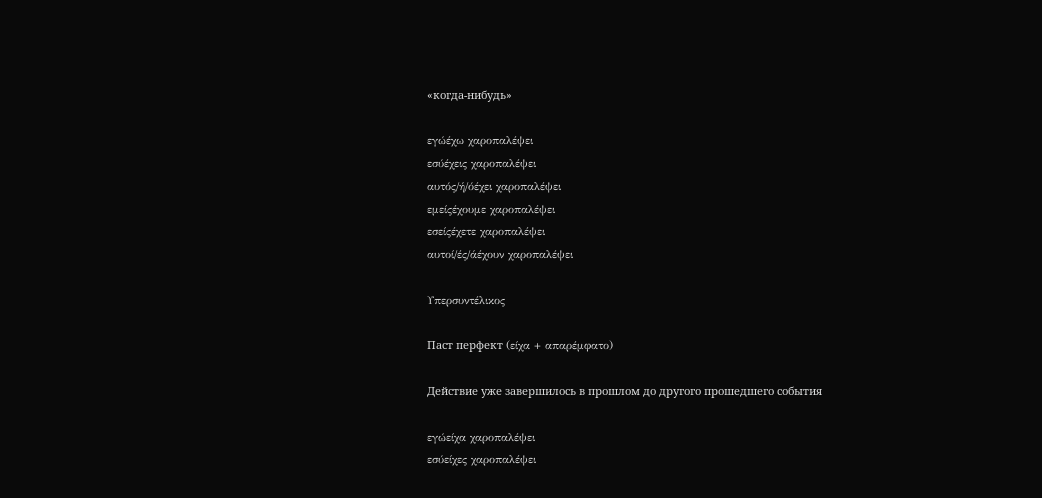«когда-нибудь»

εγώέχω χαροπαλέψει
εσύέχεις χαροπαλέψει
αυτός/ή/όέχει χαροπαλέψει
εμείςέχουμε χαροπαλέψει
εσείςέχετε χαροπαλέψει
αυτοί/ές/άέχουν χαροπαλέψει

Υπερσυντέλικος

Паст перфект (είχα + απαρέμφατο)

Действие уже завершилось в прошлом до другого прошедшего события

εγώείχα χαροπαλέψει
εσύείχες χαροπαλέψει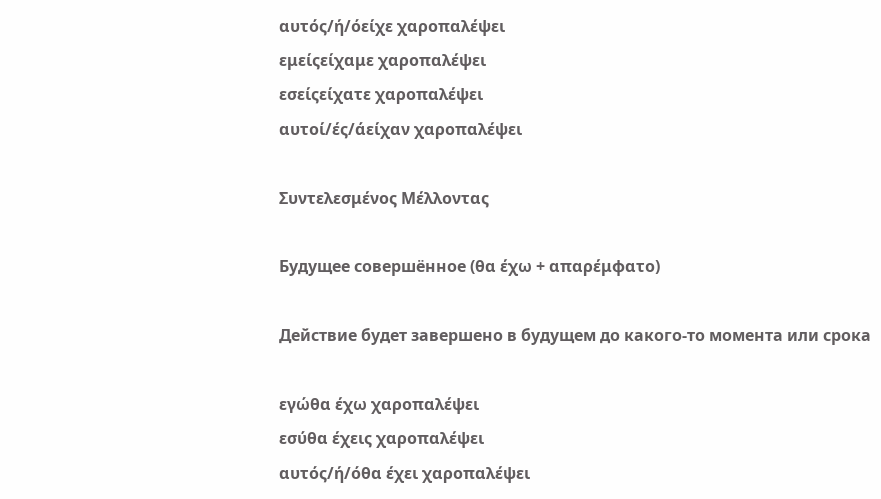αυτός/ή/όείχε χαροπαλέψει
εμείςείχαμε χαροπαλέψει
εσείςείχατε χαροπαλέψει
αυτοί/ές/άείχαν χαροπαλέψει

Συντελεσμένος Μέλλοντας

Будущее совершённое (θα έχω + απαρέμφατο)

Действие будет завершено в будущем до какого-то момента или срока

εγώθα έχω χαροπαλέψει
εσύθα έχεις χαροπαλέψει
αυτός/ή/όθα έχει χαροπαλέψει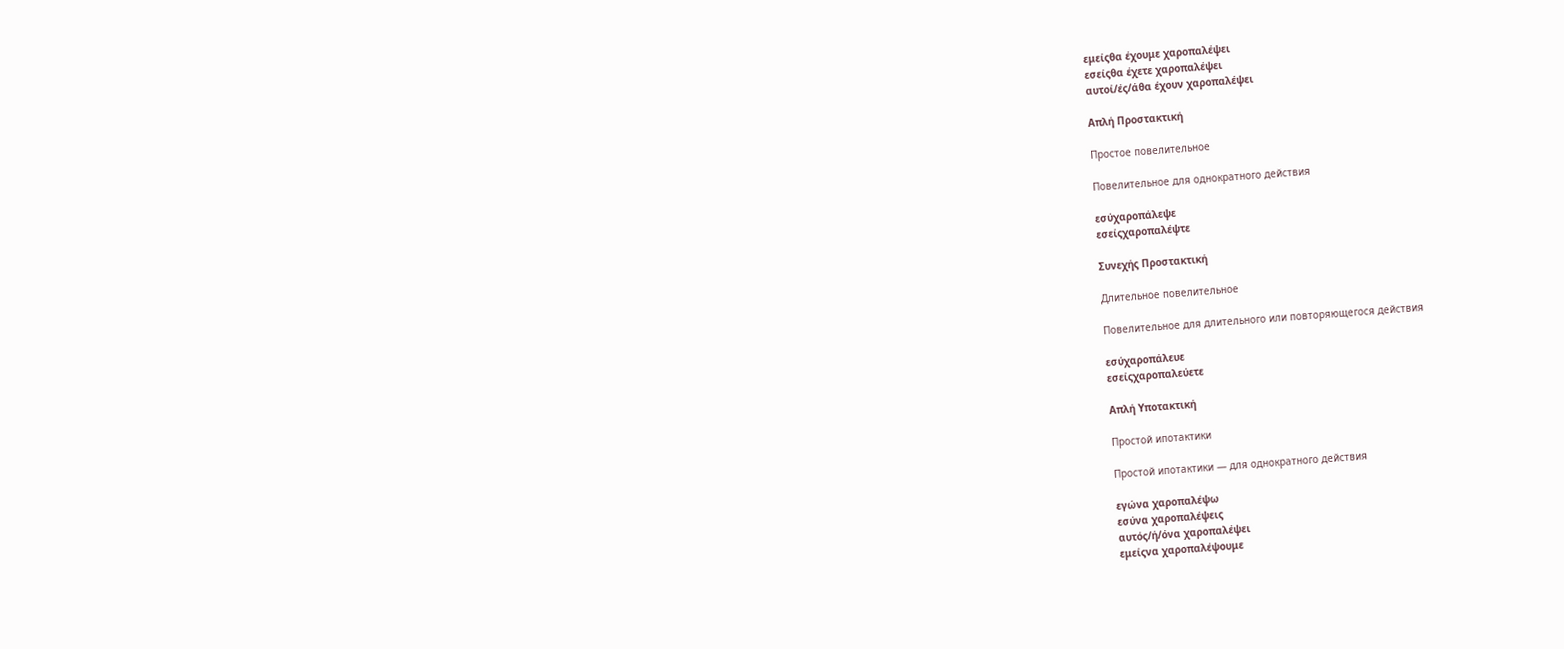εμείςθα έχουμε χαροπαλέψει
εσείςθα έχετε χαροπαλέψει
αυτοί/ές/άθα έχουν χαροπαλέψει

Απλή Προστακτική

Простое повелительное

Повелительное для однократного действия

εσύχαροπάλεψε
εσείςχαροπαλέψτε

Συνεχής Προστακτική

Длительное повелительное

Повелительное для длительного или повторяющегося действия

εσύχαροπάλευε
εσείςχαροπαλεύετε

Απλή Υποτακτική

Простой ипотактики

Простой ипотактики — для однократного действия

εγώνα χαροπαλέψω
εσύνα χαροπαλέψεις
αυτός/ή/όνα χαροπαλέψει
εμείςνα χαροπαλέψουμε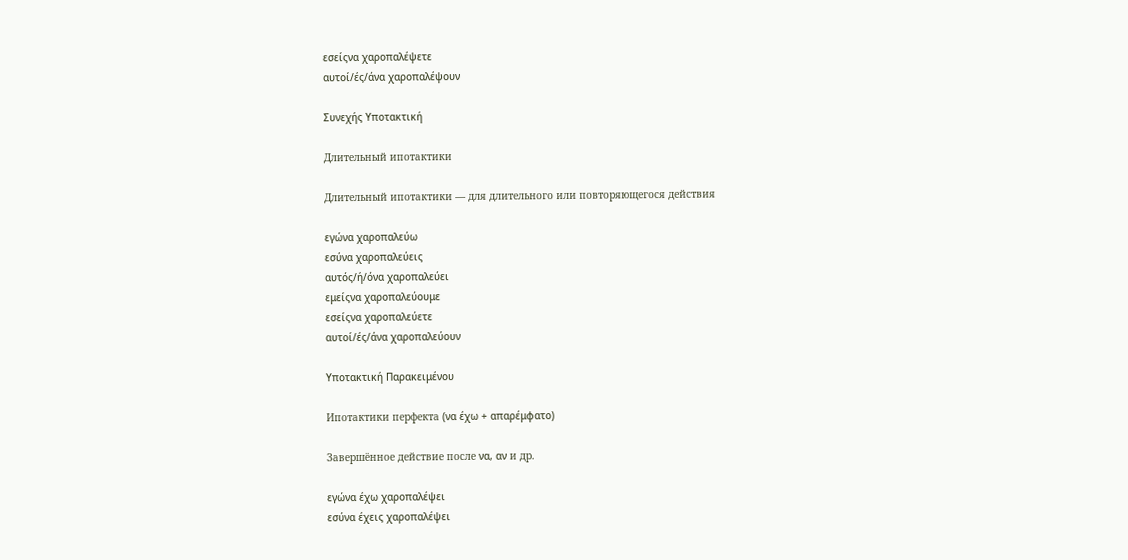εσείςνα χαροπαλέψετε
αυτοί/ές/άνα χαροπαλέψουν

Συνεχής Υποτακτική

Длительный ипотактики

Длительный ипотактики — для длительного или повторяющегося действия

εγώνα χαροπαλεύω
εσύνα χαροπαλεύεις
αυτός/ή/όνα χαροπαλεύει
εμείςνα χαροπαλεύουμε
εσείςνα χαροπαλεύετε
αυτοί/ές/άνα χαροπαλεύουν

Υποτακτική Παρακειμένου

Ипотактики перфекта (να έχω + απαρέμφατο)

Завершённое действие после να, αν и др.

εγώνα έχω χαροπαλέψει
εσύνα έχεις χαροπαλέψει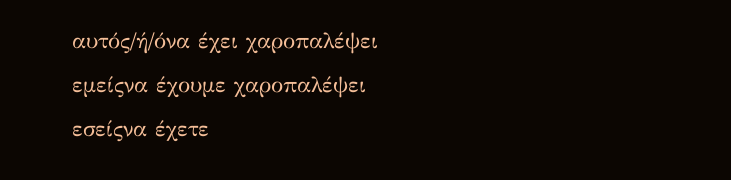αυτός/ή/όνα έχει χαροπαλέψει
εμείςνα έχουμε χαροπαλέψει
εσείςνα έχετε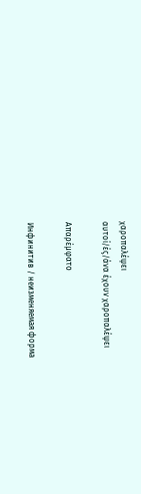χαροπαλέψει
αυτοί/ές/άνα έχουν χαροπαλέψει

Απαρέμφατο

Инфинитив / неизменяемая форма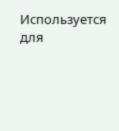Используется для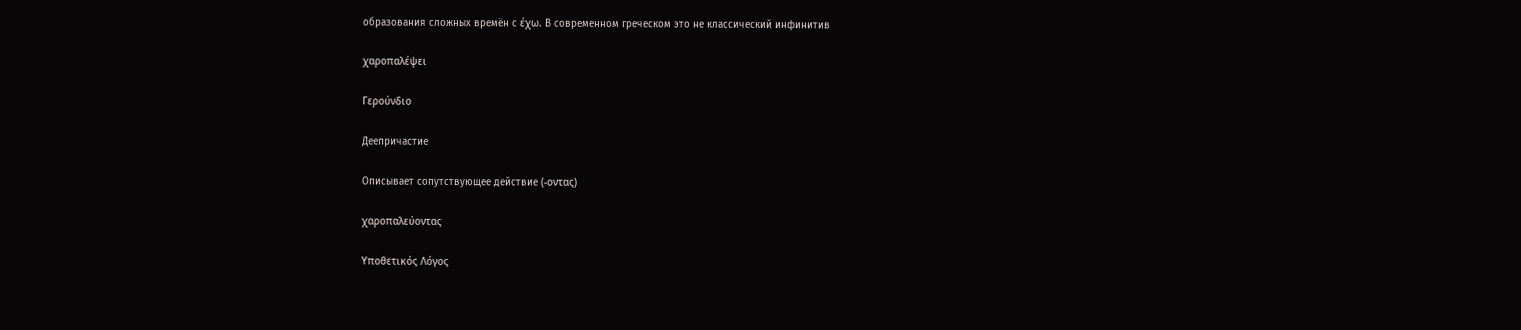образования сложных времён с έχω. В современном греческом это не классический инфинитив

χαροπαλέψει

Γερούνδιο

Деепричастие

Описывает сопутствующее действие (-οντας)

χαροπαλεύοντας

Υποθετικός Λόγος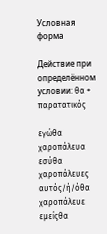Условная форма

Действие при определённом условии: θα + παρατατικός

εγώθα χαροπάλευα
εσύθα χαροπάλευες
αυτός/ή/όθα χαροπάλευε
εμείςθα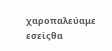χαροπαλεύαμε
εσείςθα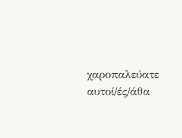χαροπαλεύατε
αυτοί/ές/άθα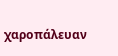χαροπάλευαν